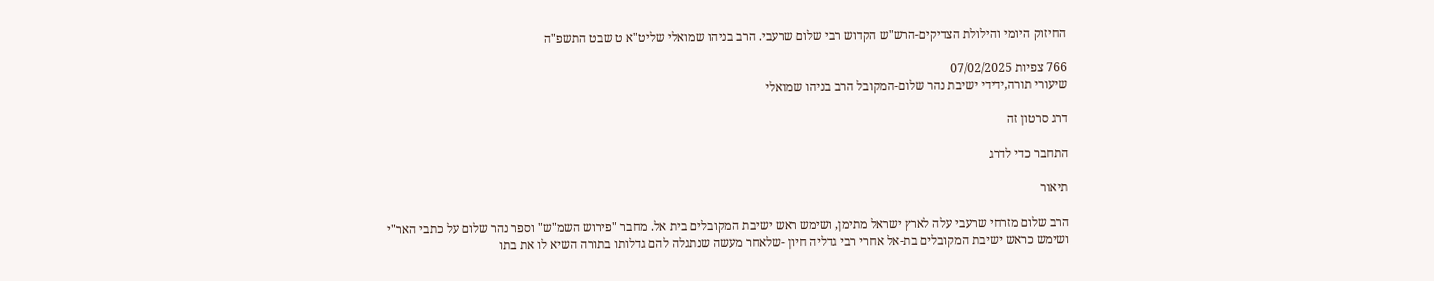החיזוק היומי והילולת הצדיקים-הרש"ש הקדוש רבי שלום שרעבי. הרב בניהו שמואלי שליט"א ט שבט התשפ"ה

766 צפיות 07/02/2025
שיעורי תורה,ידידי ישיבת נהר שלום-המקובל הרב בניהו שמואלי

דרג סרטון זה

התחבר כדי לדרג

תיאור

הרב שלום מזרחי שרעבי עלה לארץ ישראל מתימן, ושימש ראש ישיבת המקובלים בית אל. מחבר "פירוש השמ"ש" וספר נהר שלום על כתבי האר"י
ושימש כראש ישיבת המקובלים בת-אל אחרי רבי גדליה חיון -שלאחר מעשה שנתגלה להם גדלותו בתורה השיא לו את בתו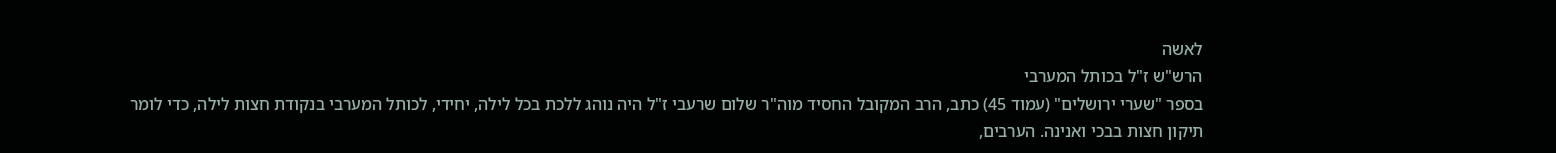לאשה
הרש"ש ז"ל בכותל המערבי
בספר "שערי ירושלים" (עמוד 45) כתב, הרב המקובל החסיד מוה"ר שלום שרעבי ז"ל היה נוהג ללכת בכל לילה, יחידי, לכותל המערבי בנקודת חצות לילה, כדי לומר תיקון חצות בבכי ואנינה. הערבים,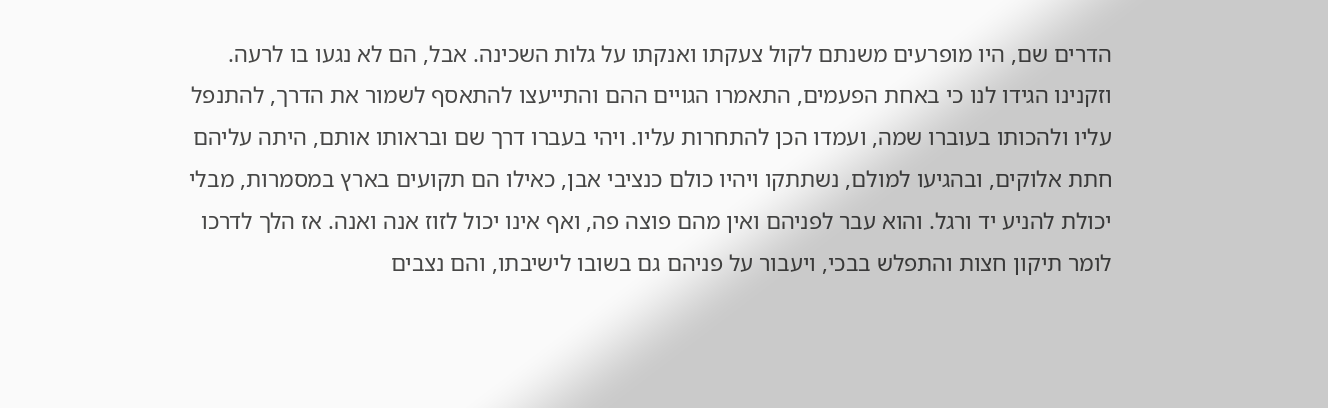הדרים שם, היו מופרעים משנתם לקול צעקתו ואנקתו על גלות השכינה. אבל, הם לא נגעו בו לרעה. וזקנינו הגידו לנו כי באחת הפעמים, התאמרו הגויים ההם והתייעצו להתאסף לשמור את הדרך, להתנפל עליו ולהכותו בעוברו שמה, ועמדו הכן להתחרות עליו. ויהי בעברו דרך שם ובראותו אותם, היתה עליהם חתת אלוקים, ובהגיעו למולם, נשתתקו ויהיו כולם כנציבי אבן, כאילו הם תקועים בארץ במסמרות, מבלי יכולת להניע יד ורגל. והוא עבר לפניהם ואין מהם פוצה פה, ואף אינו יכול לזוז אנה ואנה. אז הלך לדרכו לומר תיקון חצות והתפלש בבכי, ויעבור על פניהם גם בשובו לישיבתו, והם נצבים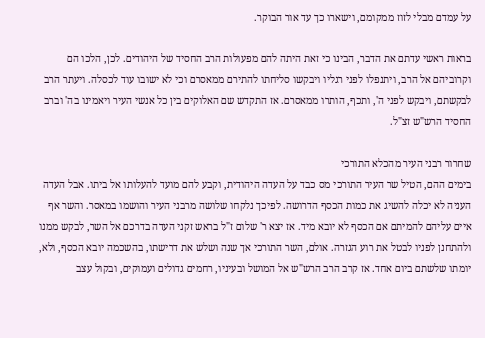על עמדם מבלי לזוז ממקומם, וישארו כך עד אור הבוקר.

בראות ראשי עדתם את הדבר, הבינו כי זאת היתה להם מפעולות הרב החסיד של היהודים. לכן, הלכו הם וקרוביהם אל הרב, ויתנפלו לפני רגליו ויבקשו סליחתו להתירם ממאסרם וכי לא ישובו עוד לכסלה. ויעתר הרב לבקשתם, ויבקש לפני ה', ותכף, הותרו ממאסרם. אז התקדש שם האלוקים בין כל אנשי העיר ויאמינו בה' וברב החסיד הרש"ש זצ"ל.

שחרור רבני העיר מהכלא התורכי
בימים ההם, הטיל שר העיר התורכי מס כבד על העדה היהודית, וקבע להם מועד להעלותו אל ביתו. אבל העדה העניה לא יכלה להשיג את כמות הכסף הדרושה. לפיכך נלקחו שלושה מרבני העיר והושמו במאסר. והשר אף איים עליהם להמיתם אם הכסף לא יובא מיד. אז יצא ר' שלום ז"ל בראש זקני העדה בדרכם אל השר, לבקש ממנו ולהתחנן לפניו לבטל את רוע הגזרה. אולם, השר התורכי אך שנה ושלש את דרישתו, בהשכמה יובא הכסף, ולא, יומתו שלשתם ביום אחד. אז קרב הרב הרש"ש אל המושל ובעיניו, רחמים גדולים ועמוקים, ובקול עצב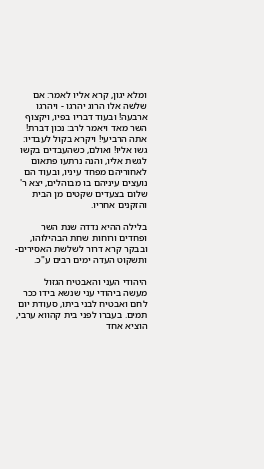ומלא יגון, קרא אליו לאמר: אם שלשה אלו הרוג יהרגו - ויהרגו ארבעה! ובעוד דבריו בפיו, ויקצוף השר מאד ויאמר לרב: נכון דברת! אתה הרביעי! ויקרא בקול לעבדיו: גשו אליו! ואולם, כשהעבדים בקשו לגשת אליו, והנה נרתעו פתאום לאחוריהם מפחד עיניו, ובעוד הם נועצים עיניהם בו מבוהלים, יצא ר' שלום בצעדים שקטים מן הבית והזקנים אחריו.

בלילה ההיא נדדה שנת השר ופחדים ורוחות שחת הבהילוהו, ובבקר קרא דרור לשלשת האסירים-ותשקוט העדה ימים רבים ע"כ.

היהודי העני והאבטיח הגזול
מעשה ביהודי עני שנשא בידו ככר לחם ואבטיח לבני ביתו, סעודת יום תמים. בעברו לפני בית קהווא ערבי, הוציא אחד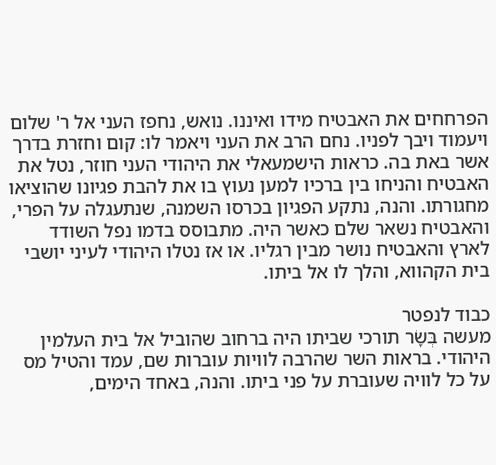הפרחחים את האבטיח מידו ואיננו. נואש, נחפז העני אל ר' שלום ויעמוד ויבך לפניו. נחם הרב את העני ויאמר לו: קום וחזרת בדרך אשר באת בה. כראות הישמעאלי את היהודי העני חוזר, נטל את האבטיח והניחו בין ברכיו למען נעוץ בו את להבת פגיונו שהוציאו מחגורתו. והנה, נתקע הפגיון בכרסו השמנה, שנתעגלה על הפרי, והאבטיח נשאר שלם כאשר היה. מתבוסס בדמו נפל השודד לארץ והאבטיח נושר מבין רגליו. או אז נטלו היהודי לעיני יושבי בית הקהווא, והלך לו אל ביתו.

כבוד לנפטר
מעשה בְּשָׂר תורכי שביתו היה ברחוב שהוביל אל בית העלמין היהודי. בראות השר שהרבה לוויות עוברות שם, עמד והטיל מס על כל לוויה שעוברת על פני ביתו. והנה, באחד הימים,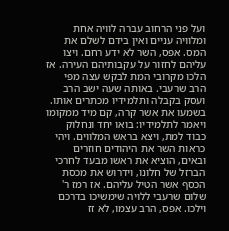ועל פני הרחוב עברה לוויה אחת ומלוויה עניים ואין בידם לשלם את המס. אפס, השר לא ידע רחם. ויצו עליהם לחזור על עקבותיהם העירה. אז הלכו מקרובי המת לבקש עצה מפי הרב שרעבי. באותה שעה ישב הרב ועסק בקבלה ותלמידיו מכתרים אותו. בשמעו את אשר קרה, קם מיד ממקומו ויאמר לתלמידיו: בואו יחד ונחלוק כבוד למת, ויצא בראש המלווים. ויהי כראות השר את היהודים חוזרים ובאים, הוציא את ראשו מבעד לחרכי הברזל של חלונו, וידרוש את מכסת הכסף אשר הטיל עליהם. אז רמז ר' שלום שרעבי ללויה שימשיכו בדרכם וילכו. אפס, הרב עצמו, לא זז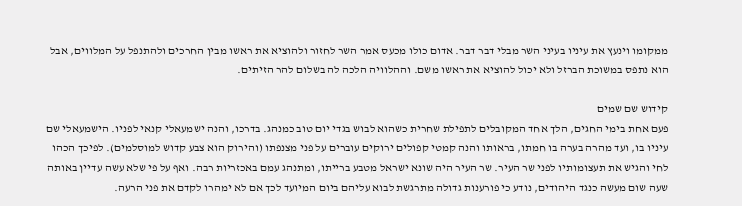ממקומו וינעץ את עיניו בעיני השר מבלי דבר דבר. אדום כולו מכעס אמר השר לחזור ולהוציא את ראשו מבין החרכים ולהתנפל על המלווים, אבל הוא נתפס במשוכת הברזל ולא יכול להוציא את ראשו משם. וההלוויה הלכה לה בשלום להר הזיתים.

קידוש שם שמים
פעם אחת בימי החגים, הלך אחד המקובלים לתפילת שחרית כשהוא לבוש בגדי יום טוב כמנהג. בדרכו, והנה ישמעאלי קנאי לפניו. הישמעאלי שם עיניו בו, ועד מהרה בערה בו חמתו, בראותו והנה קמטי קפולים ירוקים עוברים על פני מצנפתו (והירוק הוא צבע קדוש למוסלמים). לפיכך הכהו לחי והגיש את תעצומותיו לפני שר העיר. שר העיר היה שונא ישראל מטבע ברייתו, ומתנהג עמם באכזריות רבה. ואף על פי שלא עשה עדיין באותה שעה שום מעשה כנגד היהודים, נודע כי פורענות גדולה מתרגשת לבוא עליהם ביום המיועד לכך אם לא ימהרו לקדם את פני הרעה.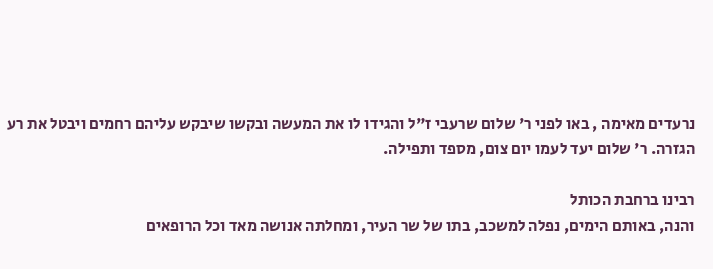נרעדים מאימה , באו לפני ר' שלום שרעבי ז"ל והגידו לו את המעשה ובקשו שיבקש עליהם רחמים ויבטל את רע הגזרה. ר' שלום יעד לעמו יום צום, מספד ותפילה.

רבינו ברחבת הכותל
והנה, באותם הימים, נפלה למשכב, בתו של שר העיר, ומחלתה אנושה מאד וכל הרופאים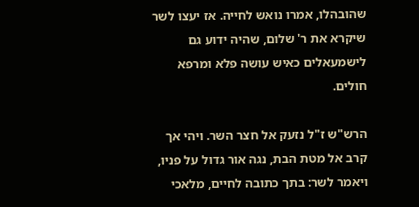שהובהלו, אמרו נואש לחייה. אז יעצו לשר שיקרא את ר' שלום, שהיה ידוע גם לישמעאלים כאיש עושה פלא ומרפא חולים.

הרש"ש ז"ל נזעק אל חצר השר. ויהי אך קרב אל מטת הבת, נגה אור גדול על פניו, ויאמר לשר: בתך כתובה לחיים, מלאכי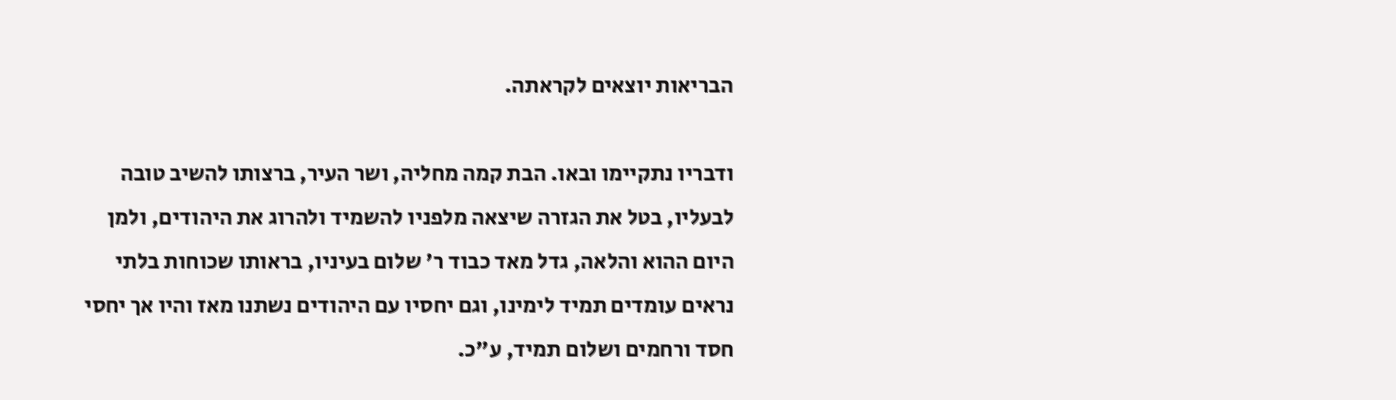הבריאות יוצאים לקראתה.

ודבריו נתקיימו ובאו. הבת קמה מחליה, ושר העיר, ברצותו להשיב טובה לבעליו, בטל את הגזרה שיצאה מלפניו להשמיד ולהרוג את היהודים, ולמן היום ההוא והלאה, גדל מאד כבוד ר' שלום בעיניו, בראותו שכוחות בלתי נראים עומדים תמיד לימינו, וגם יחסיו עם היהודים נשתנו מאז והיו אך יחסי חסד ורחמים ושלום תמיד, ע"כ.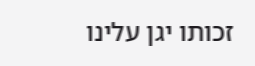זכותו יגן עלינו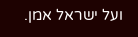ועל ישראל אמן.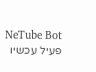NeTube Bot
פעיל עכשיו